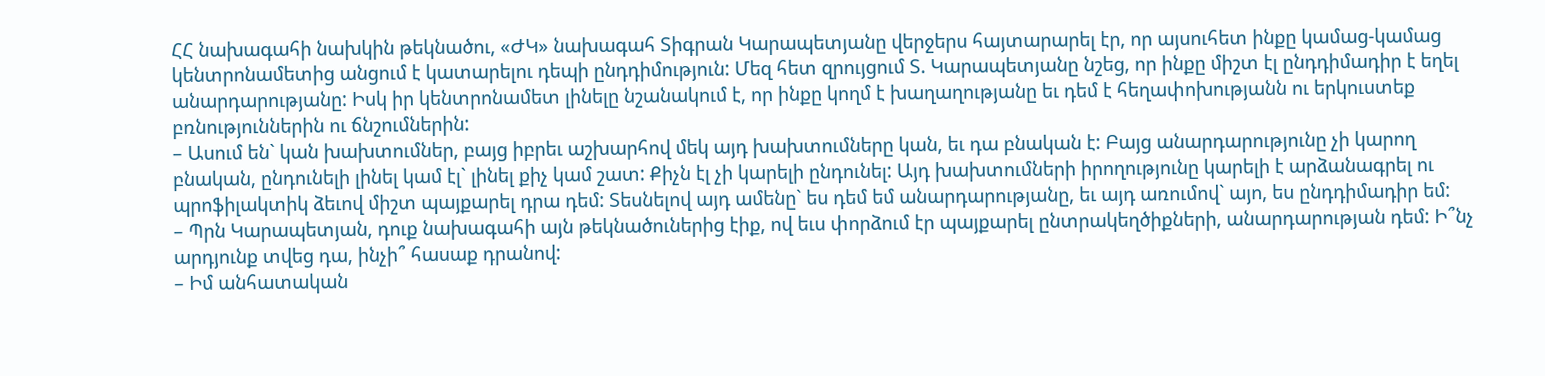ՀՀ նախագահի նախկին թեկնածու, «ԺԿ» նախագահ Տիգրան Կարապետյանը վերջերս հայտարարել էր, որ այսուհետ ինքը կամաց-կամաց կենտրոնամետից անցում է կատարելու դեպի ընդդիմություն: Մեզ հետ զրույցում Տ. Կարապետյանը նշեց, որ ինքը միշտ էլ ընդդիմադիր է եղել անարդարությանը: Իսկ իր կենտրոնամետ լինելը նշանակում է, որ ինքը կողմ է խաղաղությանը եւ դեմ է հեղափոխությանն ու երկուստեք բռնություններին ու ճնշումներին:
– Ասում են` կան խախտումներ, բայց իբրեւ աշխարհով մեկ այդ խախտումները կան, եւ դա բնական է: Բայց անարդարությունը չի կարող բնական, ընդունելի լինել կամ էլ` լինել քիչ կամ շատ: Քիչն էլ չի կարելի ընդունել: Այդ խախտումների իրողությունը կարելի է արձանագրել ու պրոֆիլակտիկ ձեւով միշտ պայքարել դրա դեմ: Տեսնելով այդ ամենը` ես դեմ եմ անարդարությանը, եւ այդ առումով` այո, ես ընդդիմադիր եմ:
– Պրն Կարապետյան, դուք նախագահի այն թեկնածուներից էիք, ով եւս փորձում էր պայքարել ընտրակեղծիքների, անարդարության դեմ: Ի՞նչ արդյունք տվեց դա, ինչի՞ հասաք դրանով:
– Իմ անհատական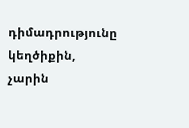դիմադրությունը կեղծիքին, չարին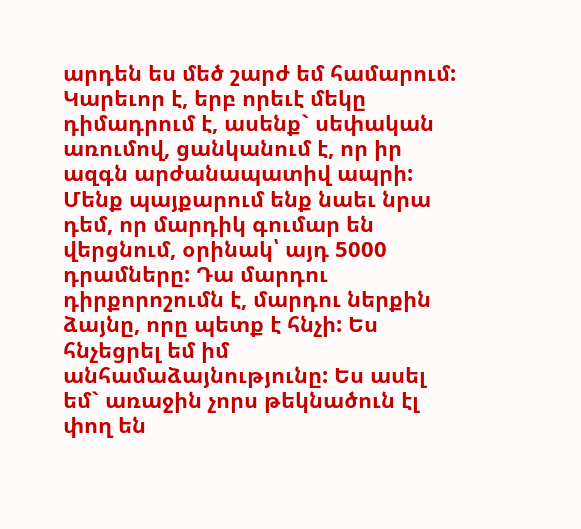արդեն ես մեծ շարժ եմ համարում: Կարեւոր է, երբ որեւէ մեկը դիմադրում է, ասենք` սեփական առումով, ցանկանում է, որ իր ազգն արժանապատիվ ապրի: Մենք պայքարում ենք նաեւ նրա դեմ, որ մարդիկ գումար են վերցնում, օրինակ՝ այդ 5000 դրամները: Դա մարդու դիրքորոշումն է, մարդու ներքին ձայնը, որը պետք է հնչի: Ես հնչեցրել եմ իմ անհամաձայնությունը: Ես ասել եմ` առաջին չորս թեկնածուն էլ փող են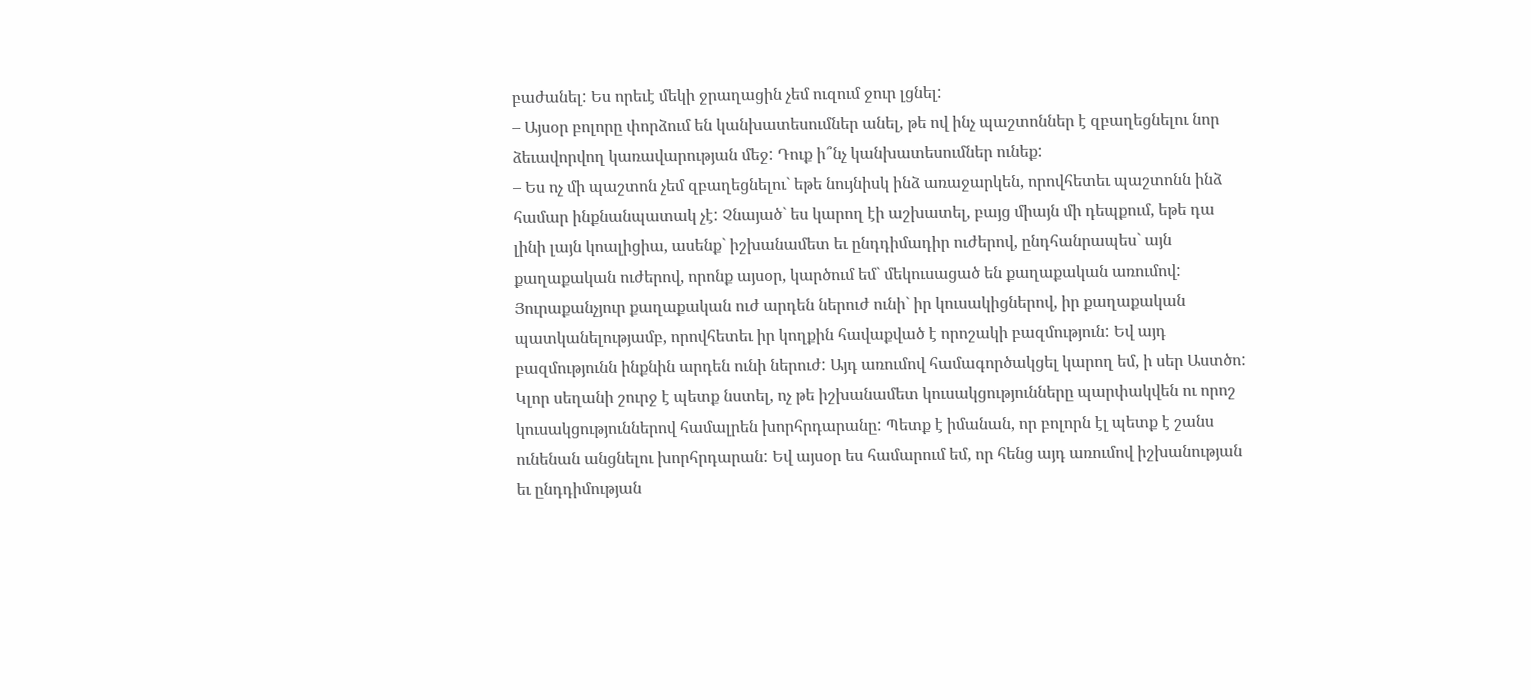բաժանել: Ես որեւէ մեկի ջրաղացին չեմ ուզում ջուր լցնել:
– Այսօր բոլորը փորձում են կանխատեսումներ անել, թե ով ինչ պաշտոններ է զբաղեցնելու նոր ձեւավորվող կառավարության մեջ: Դուք ի՞նչ կանխատեսումներ ունեք:
– Ես ոչ մի պաշտոն չեմ զբաղեցնելու` եթե նույնիսկ ինձ առաջարկեն, որովհետեւ պաշտոնն ինձ համար ինքնանպատակ չէ: Չնայած` ես կարող էի աշխատել, բայց միայն մի դեպքում, եթե դա լինի լայն կոալիցիա, ասենք` իշխանամետ եւ ընդդիմադիր ուժերով, ընդհանրապես` այն քաղաքական ուժերով, որոնք այսօր, կարծում եմ` մեկուսացած են քաղաքական առումով: Յուրաքանչյուր քաղաքական ուժ արդեն ներուժ ունի` իր կուսակիցներով, իր քաղաքական պատկանելությամբ, որովհետեւ իր կողքին հավաքված է որոշակի բազմություն: Եվ այդ բազմությունն ինքնին արդեն ունի ներուժ: Այդ առումով համագործակցել կարող եմ, ի սեր Աստծո: Կլոր սեղանի շուրջ է պետք նստել, ոչ թե իշխանամետ կուսակցությունները պարփակվեն ու որոշ կուսակցություններով համալրեն խորհրդարանը: Պետք է իմանան, որ բոլորն էլ պետք է շանս ունենան անցնելու խորհրդարան: Եվ այսօր ես համարում եմ, որ հենց այդ առումով իշխանության եւ ընդդիմության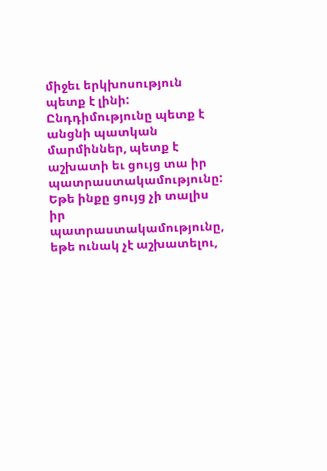միջեւ երկխոսություն պետք է լինի: Ընդդիմությունը պետք է անցնի պատկան մարմիններ, պետք է աշխատի եւ ցույց տա իր պատրաստակամությունը: Եթե ինքը ցույց չի տալիս իր պատրաստակամությունը, եթե ունակ չէ աշխատելու,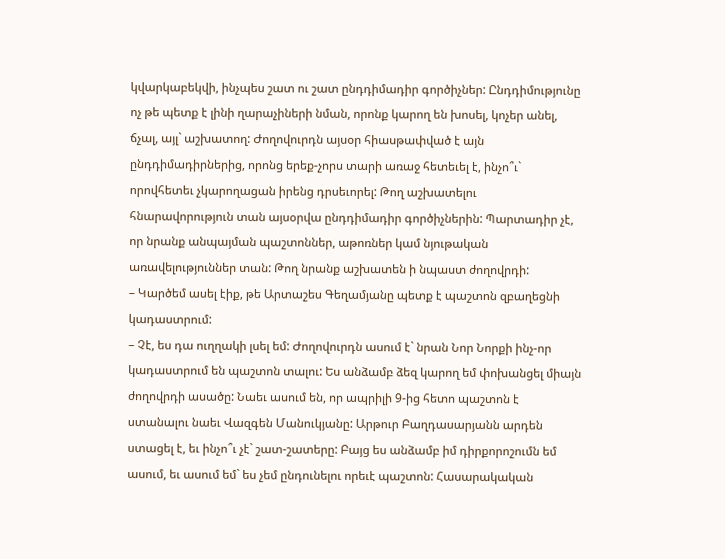կվարկաբեկվի, ինչպես շատ ու շատ ընդդիմադիր գործիչներ: Ընդդիմությունը ոչ թե պետք է լինի ղարաչիների նման, որոնք կարող են խոսել, կոչեր անել, ճչալ, այլ` աշխատող: Ժողովուրդն այսօր հիասթափված է այն ընդդիմադիրներից, որոնց երեք-չորս տարի առաջ հետեւել է, ինչո՞ւ` որովհետեւ չկարողացան իրենց դրսեւորել: Թող աշխատելու հնարավորություն տան այսօրվա ընդդիմադիր գործիչներին: Պարտադիր չէ, որ նրանք անպայման պաշտոններ, աթոռներ կամ նյութական առավելություններ տան: Թող նրանք աշխատեն ի նպաստ ժողովրդի:
– Կարծեմ ասել էիք, թե Արտաշես Գեղամյանը պետք է պաշտոն զբաղեցնի կադաստրում:
– Չէ, ես դա ուղղակի լսել եմ: Ժողովուրդն ասում է` նրան Նոր Նորքի ինչ-որ կադաստրում են պաշտոն տալու: Ես անձամբ ձեզ կարող եմ փոխանցել միայն ժողովրդի ասածը: Նաեւ ասում են, որ ապրիլի 9-ից հետո պաշտոն է ստանալու նաեւ Վազգեն Մանուկյանը: Արթուր Բաղդասարյանն արդեն ստացել է, եւ ինչո՞ւ չէ` շատ-շատերը: Բայց ես անձամբ իմ դիրքորոշումն եմ ասում, եւ ասում եմ` ես չեմ ընդունելու որեւէ պաշտոն: Հասարակական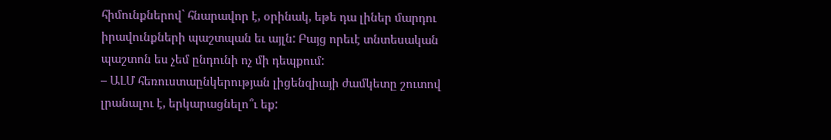հիմունքներով` հնարավոր է, օրինակ, եթե դա լիներ մարդու իրավունքների պաշտպան եւ այլն: Բայց որեւէ տնտեսական պաշտոն ես չեմ ընդունի ոչ մի դեպքում:
– ԱԼՄ հեռուստաընկերության լիցենզիայի ժամկետը շուտով լրանալու է, երկարացնելո՞ւ եք: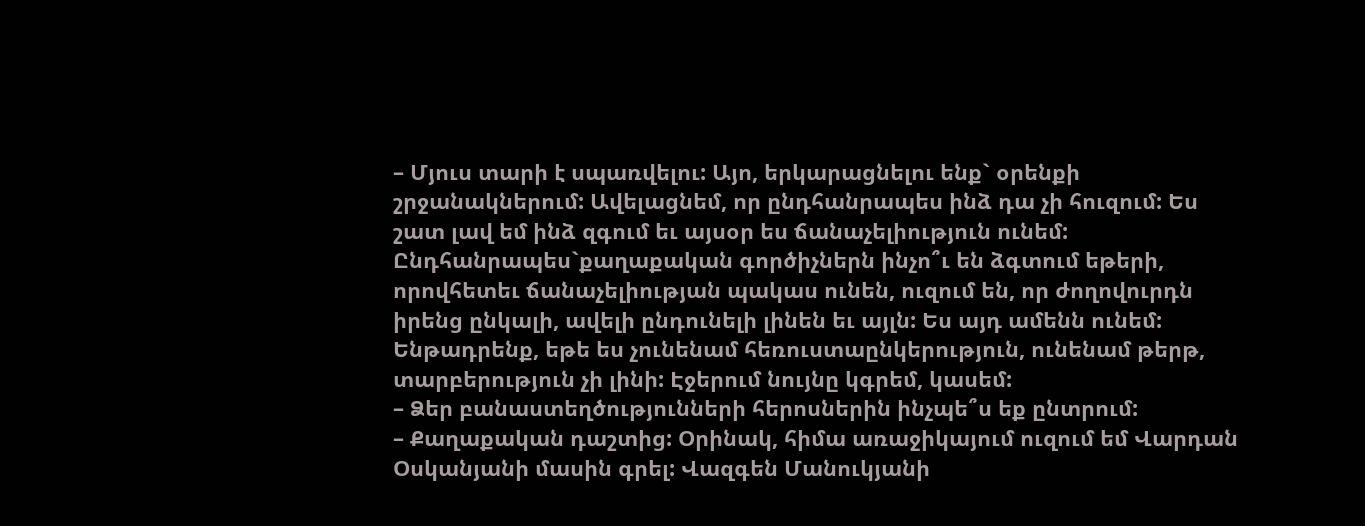– Մյուս տարի է սպառվելու: Այո, երկարացնելու ենք` օրենքի շրջանակներում: Ավելացնեմ, որ ընդհանրապես ինձ դա չի հուզում: Ես շատ լավ եմ ինձ զգում եւ այսօր ես ճանաչելիություն ունեմ: Ընդհանրապես`քաղաքական գործիչներն ինչո՞ւ են ձգտում եթերի, որովհետեւ ճանաչելիության պակաս ունեն, ուզում են, որ ժողովուրդն իրենց ընկալի, ավելի ընդունելի լինեն եւ այլն: Ես այդ ամենն ունեմ: Ենթադրենք, եթե ես չունենամ հեռուստաընկերություն, ունենամ թերթ, տարբերություն չի լինի: Էջերում նույնը կգրեմ, կասեմ:
– Ձեր բանաստեղծությունների հերոսներին ինչպե՞ս եք ընտրում:
– Քաղաքական դաշտից: Օրինակ, հիմա առաջիկայում ուզում եմ Վարդան Օսկանյանի մասին գրել: Վազգեն Մանուկյանի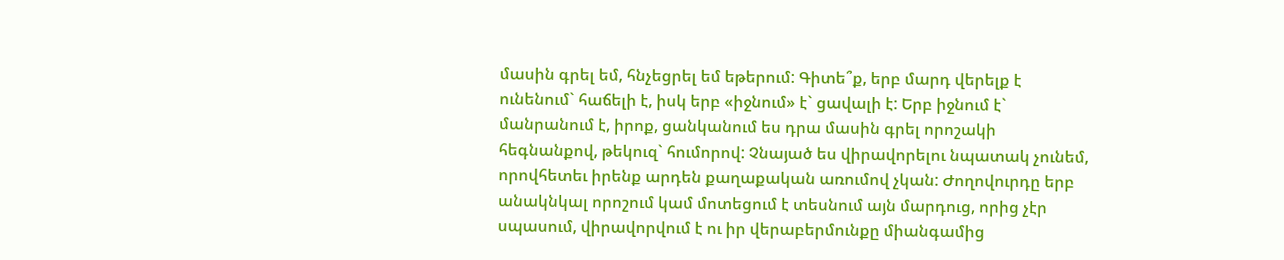մասին գրել եմ, հնչեցրել եմ եթերում: Գիտե՞ք, երբ մարդ վերելք է ունենում` հաճելի է, իսկ երբ «իջնում» է` ցավալի է: Երբ իջնում է` մանրանում է, իրոք, ցանկանում ես դրա մասին գրել որոշակի հեգնանքով, թեկուզ` հումորով: Չնայած ես վիրավորելու նպատակ չունեմ, որովհետեւ իրենք արդեն քաղաքական առումով չկան: Ժողովուրդը երբ անակնկալ որոշում կամ մոտեցում է տեսնում այն մարդուց, որից չէր սպասում, վիրավորվում է ու իր վերաբերմունքը միանգամից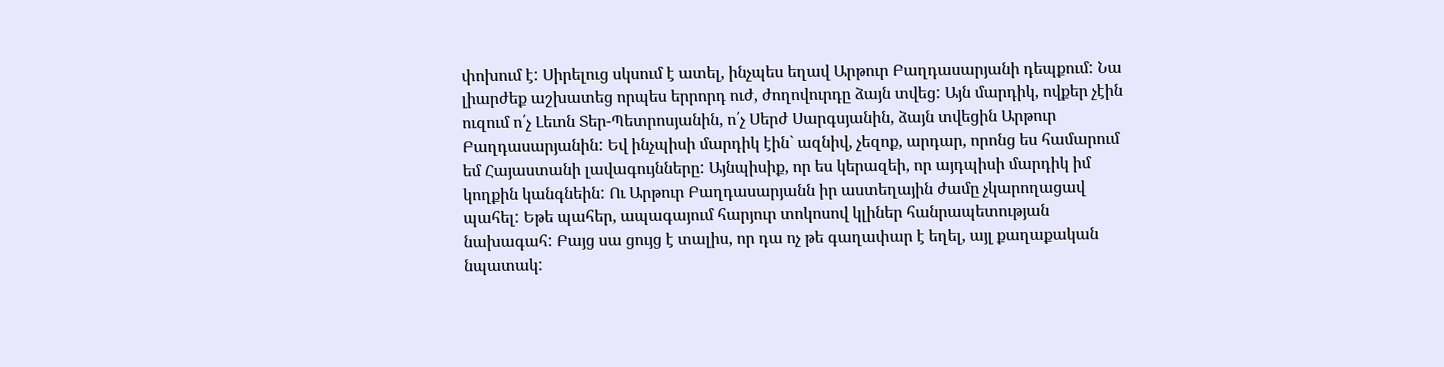փոխում է: Սիրելուց սկսում է ատել, ինչպես եղավ Արթուր Բաղդասարյանի դեպքում: Նա լիարժեք աշխատեց որպես երրորդ ուժ, ժողովուրդը ձայն տվեց: Այն մարդիկ, ովքեր չէին ուզում ո՛չ Լեւոն Տեր-Պետրոսյանին, ո՛չ Սերժ Սարգսյանին, ձայն տվեցին Արթուր Բաղդասարյանին: Եվ ինչպիսի մարդիկ էին` ազնիվ, չեզոք, արդար, որոնց ես համարում եմ Հայաստանի լավագույնները: Այնպիսիք, որ ես կերազեի, որ այդպիսի մարդիկ իմ կողքին կանգնեին: Ու Արթուր Բաղդասարյանն իր աստեղային ժամը չկարողացավ պահել: Եթե պահեր, ապագայում հարյուր տոկոսով կլիներ հանրապետության նախագահ: Բայց սա ցույց է տալիս, որ դա ոչ թե գաղափար է եղել, այլ քաղաքական նպատակ: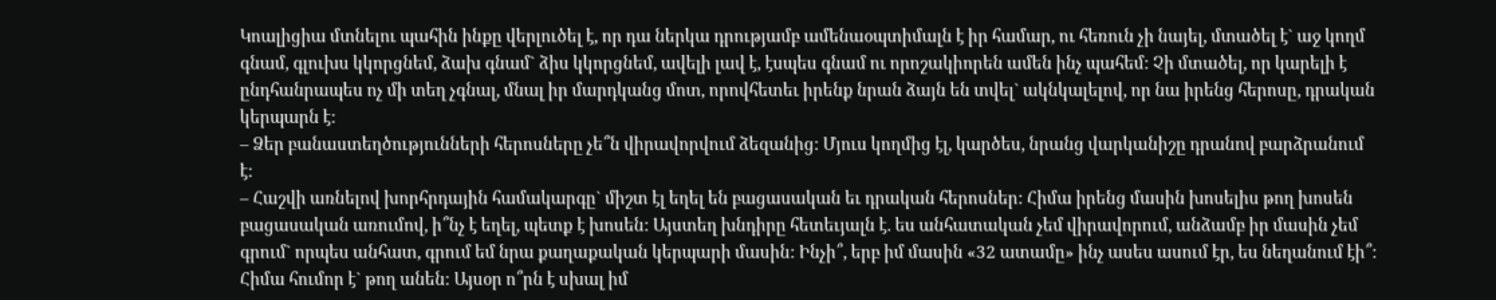Կոալիցիա մտնելու պահին ինքը վերլուծել է, որ դա ներկա դրությամբ ամենաօպտիմալն է իր համար, ու հեռուն չի նայել, մտածել է` աջ կողմ գնամ, գլուխս կկորցնեմ, ձախ գնամ` ձիս կկորցնեմ, ավելի լավ է, էսպես գնամ ու որոշակիորեն ամեն ինչ պահեմ: Չի մտածել, որ կարելի է ընդհանրապես ոչ մի տեղ չգնալ, մնալ իր մարդկանց մոտ, որովհետեւ իրենք նրան ձայն են տվել` ակնկալելով, որ նա իրենց հերոսը, դրական կերպարն է:
– Ձեր բանաստեղծությունների հերոսները չե՞ն վիրավորվում ձեզանից: Մյուս կողմից էլ, կարծես, նրանց վարկանիշը դրանով բարձրանում է:
– Հաշվի առնելով խորհրդային համակարգը` միշտ էլ եղել են բացասական եւ դրական հերոսներ: Հիմա իրենց մասին խոսելիս թող խոսեն բացասական առումով, ի՞նչ է եղել, պետք է խոսեն: Այստեղ խնդիրը հետեւյալն է. ես անհատական չեմ վիրավորում, անձամբ իր մասին չեմ գրում` որպես անհատ, գրում եմ նրա քաղաքական կերպարի մասին: Ինչի՞, երբ իմ մասին «32 ատամը» ինչ ասես ասում էր, ես նեղանում էի՞: Հիմա հումոր է` թող անեն: Այսօր ո՞րն է սխալ իմ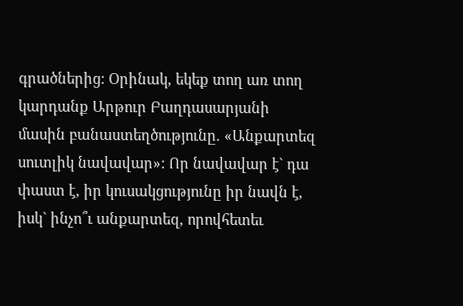գրածներից: Օրինակ, եկեք տող առ տող կարդանք Արթուր Բաղդասարյանի մասին բանաստեղծությունը. «Անքարտեզ սուտլիկ նավավար»: Որ նավավար է` դա փաստ է, իր կուսակցությունը իր նավն է, իսկ` ինչո՞ւ անքարտեզ, որովհետեւ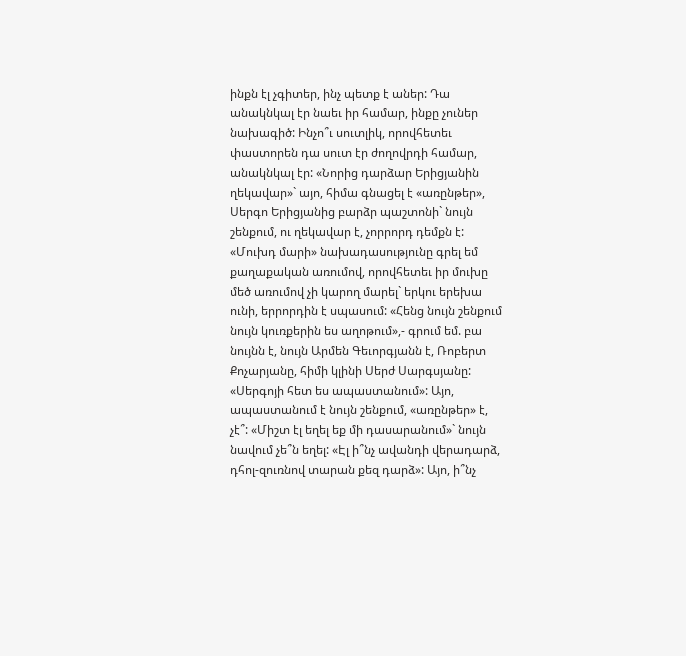ինքն էլ չգիտեր, ինչ պետք է աներ: Դա անակնկալ էր նաեւ իր համար, ինքը չուներ նախագիծ: Ինչո՞ւ սուտլիկ, որովհետեւ փաստորեն դա սուտ էր ժողովրդի համար, անակնկալ էր: «Նորից դարձար Երիցյանին ղեկավար»` այո, հիմա գնացել է «առընթեր», Սերգո Երիցյանից բարձր պաշտոնի` նույն շենքում, ու ղեկավար է, չորրորդ դեմքն է: «Մուխդ մարի» նախադասությունը գրել եմ քաղաքական առումով, որովհետեւ իր մուխը մեծ առումով չի կարող մարել` երկու երեխա ունի, երրորդին է սպասում: «Հենց նույն շենքում նույն կուռքերին ես աղոթում»,- գրում եմ. բա նույնն է, նույն Արմեն Գեւորգյանն է, Ռոբերտ Քոչարյանը, հիմի կլինի Սերժ Սարգսյանը: «Սերգոյի հետ ես ապաստանում»: Այո, ապաստանում է նույն շենքում, «առընթեր» է, չէ՞: «Միշտ էլ եղել եք մի դասարանում»` նույն նավում չե՞ն եղել: «Էլ ի՞նչ ավանդի վերադարձ, դհոլ-զուռնով տարան քեզ դարձ»: Այո, ի՞նչ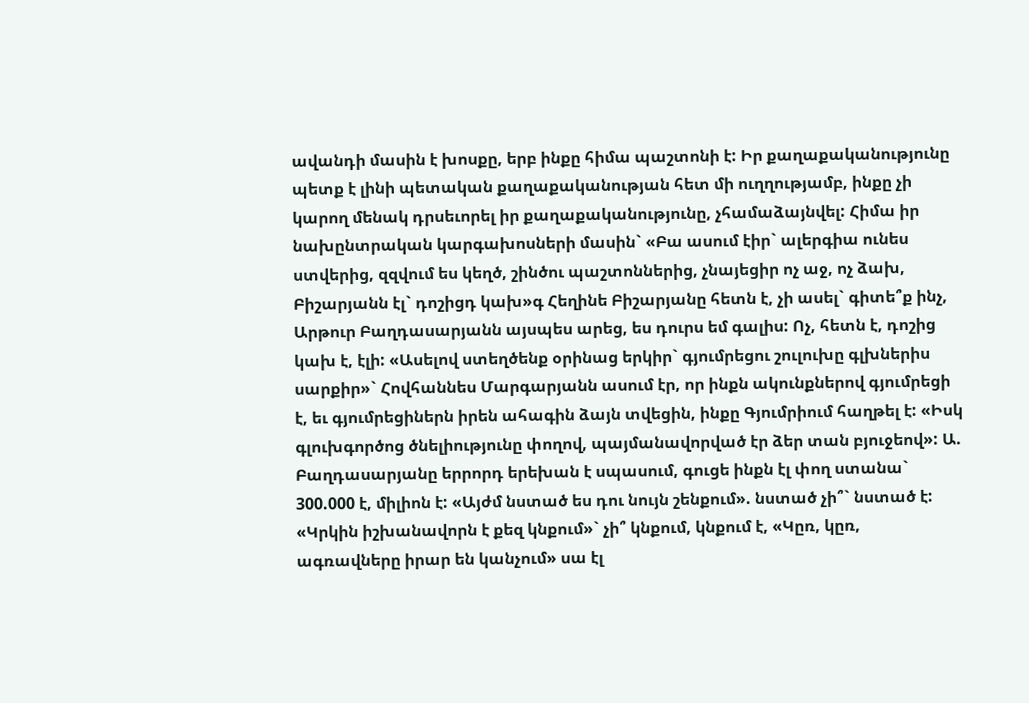ավանդի մասին է խոսքը, երբ ինքը հիմա պաշտոնի է: Իր քաղաքականությունը պետք է լինի պետական քաղաքականության հետ մի ուղղությամբ, ինքը չի կարող մենակ դրսեւորել իր քաղաքականությունը, չհամաձայնվել: Հիմա իր նախընտրական կարգախոսների մասին` «Բա ասում էիր` ալերգիա ունես ստվերից, զզվում ես կեղծ, շինծու պաշտոններից, չնայեցիր ոչ աջ, ոչ ձախ, Բիշարյանն էլ` դոշիցդ կախ»գ Հեղինե Բիշարյանը հետն է, չի ասել` գիտե՞ք ինչ, Արթուր Բաղդասարյանն այսպես արեց, ես դուրս եմ գալիս: Ոչ, հետն է, դոշից կախ է, էլի: «Ասելով ստեղծենք օրինաց երկիր` գյումրեցու շուլուխը գլխներիս սարքիր»` Հովհաննես Մարգարյանն ասում էր, որ ինքն ակունքներով գյումրեցի է, եւ գյումրեցիներն իրեն ահագին ձայն տվեցին, ինքը Գյումրիում հաղթել է: «Իսկ գլուխգործոց ծնելիությունը փողով, պայմանավորված էր ձեր տան բյուջեով»: Ա. Բաղդասարյանը երրորդ երեխան է սպասում, գուցե ինքն էլ փող ստանա` 300.000 է, միլիոն է: «Այժմ նստած ես դու նույն շենքում». նստած չի՞` նստած է: «Կրկին իշխանավորն է քեզ կնքում»` չի՞ կնքում, կնքում է, «Կըռ, կըռ, ագռավները իրար են կանչում» սա էլ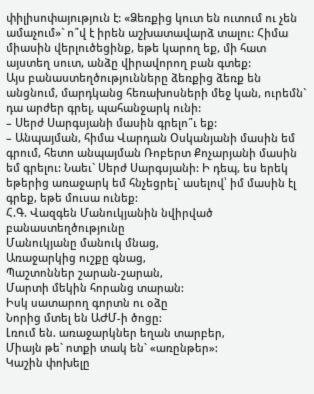փիլիսոփայություն է: «Ձեռքից կուտ են ուտում ու չեն ամաչում»` ո՞վ է իրեն աշխատավարձ տալու: Հիմա միասին վերլուծեցինք, եթե կարող եք, մի հատ այստեղ սուտ, անձը վիրավորող բան գտեք:
Այս բանաստեղծությունները ձեռքից ձեռք են անցնում, մարդկանց հեռախոսների մեջ կան, ուրեմն` դա արժեր գրել, պահանջարկ ունի:
– Սերժ Սարգսյանի մասին գրելո՞ւ եք:
– Անպայման, հիմա Վարդան Օսկանյանի մասին եմ գրում, հետո անպայման Ռոբերտ Քոչարյանի մասին եմ գրելու: Նաեւ` Սերժ Սարգսյանի: Ի դեպ, ես երեկ եթերից առաջարկ եմ հնչեցրել` ասելով՝ իմ մասին էլ գրեք, եթե մուսա ունեք:
Հ.Գ. Վազգեն Մանուկյանին նվիրված բանաստեղծությունը
Մանուկյանը մանուկ մնաց,
Առաջարկից ուշքը գնաց,
Պաշտոններ շարան-շարան,
Մարտի մեկին հորանց տարան:
Իսկ սատարող գորտն ու օձը
Նորից մտել են ԱԺՄ-ի ծոցը:
Լռում են. առաջարկներ եղան տարբեր,
Միայն թե` ոտքի տակ են` «առընթեր»:
Կաշին փոխելը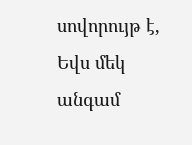սովորույթ է,
Եվս մեկ անգամ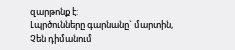զարթոնք է:
Լպրծունները գարնանը` մարտին,
Չեն դիմանում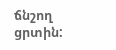ճնշող ցրտին: